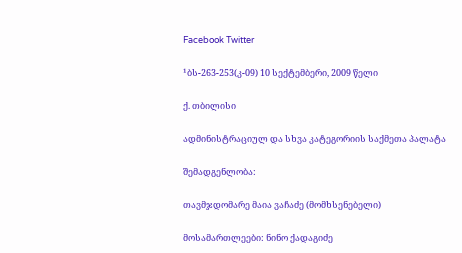Facebook Twitter

¹ბს-263-253(კ-09) 10 სექტემბერი, 2009 წელი

ქ. თბილისი

ადმინისტრაციულ და სხვა კატეგორიის საქმეთა პალატა

შემადგენლობა:

თავმჯდომარე მაია ვაჩაძე (მომხსენებელი)

მოსამართლეები: ნინო ქადაგიძე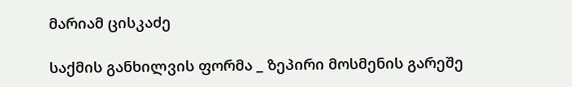მარიამ ცისკაძე

საქმის განხილვის ფორმა _ ზეპირი მოსმენის გარეშე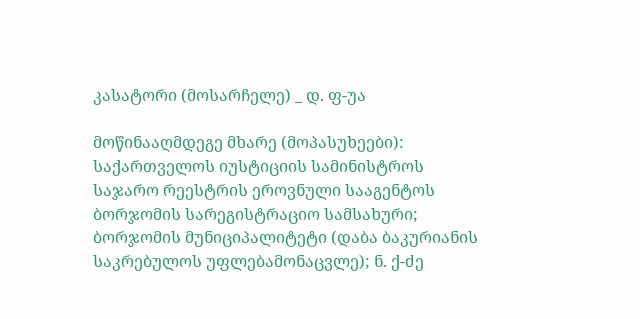კასატორი (მოსარჩელე) _ დ. ფ-უა

მოწინააღმდეგე მხარე (მოპასუხეები): საქართველოს იუსტიციის სამინისტროს საჯარო რეესტრის ეროვნული სააგენტოს ბორჯომის სარეგისტრაციო სამსახური; ბორჯომის მუნიციპალიტეტი (დაბა ბაკურიანის საკრებულოს უფლებამონაცვლე); ნ. ქ-ძე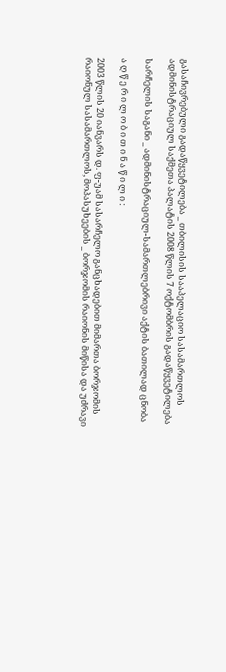გასაჩივრებული გადაწყვეტილება _ თბილისის სააპელაციო სასამართლოს ადმინისტრაციულ საქმეთა პალატის 2008 წლის 7 ოქტომბრის გადაწყვეტილება

სარჩელის საგანი _ ადმინისტრაციულ-სამართლებრივი აქტის ბათილად ცნობა

ა ღ წ ე რ ი ლ ო ბ ი თ ი ნ ა წ ი ლ ი :

2003 წლის 20 იანვარს დ. ფ-უამ სასარჩელო განცხადებით მიმართა ბორჯომის რაიონულ სასამართლოს, მოპასუხეების _ ბორჯომის რაიონის მიწისა და უძრავი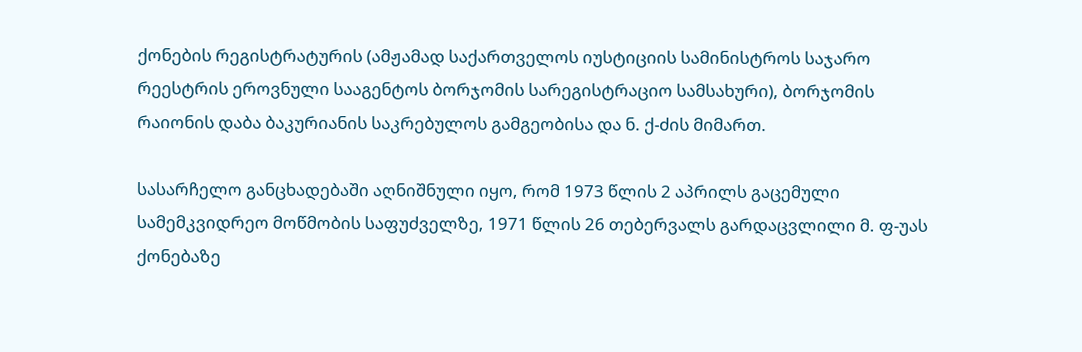ქონების რეგისტრატურის (ამჟამად საქართველოს იუსტიციის სამინისტროს საჯარო რეესტრის ეროვნული სააგენტოს ბორჯომის სარეგისტრაციო სამსახური), ბორჯომის რაიონის დაბა ბაკურიანის საკრებულოს გამგეობისა და ნ. ქ-ძის მიმართ.

სასარჩელო განცხადებაში აღნიშნული იყო, რომ 1973 წლის 2 აპრილს გაცემული სამემკვიდრეო მოწმობის საფუძველზე, 1971 წლის 26 თებერვალს გარდაცვლილი მ. ფ-უას ქონებაზე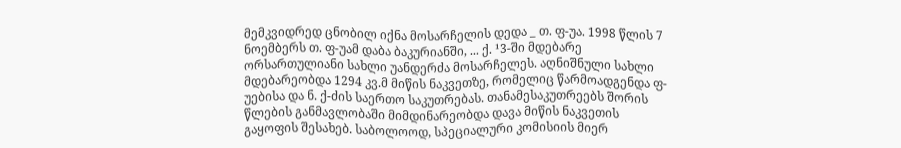მემკვიდრედ ცნობილ იქნა მოსარჩელის დედა _ თ. ფ-უა. 1998 წლის 7 ნოემბერს თ. ფ-უამ დაბა ბაკურიანში, ... ქ. ¹3-ში მდებარე ორსართულიანი სახლი უანდერძა მოსარჩელეს. აღნიშნული სახლი მდებარეობდა 1294 კვ.მ მიწის ნაკვეთზე, რომელიც წარმოადგენდა ფ-უებისა და ნ. ქ-ძის საერთო საკუთრებას. თანამესაკუთრეებს შორის წლების განმავლობაში მიმდინარეობდა დავა მიწის ნაკვეთის გაყოფის შესახებ. საბოლოოდ, სპეციალური კომისიის მიერ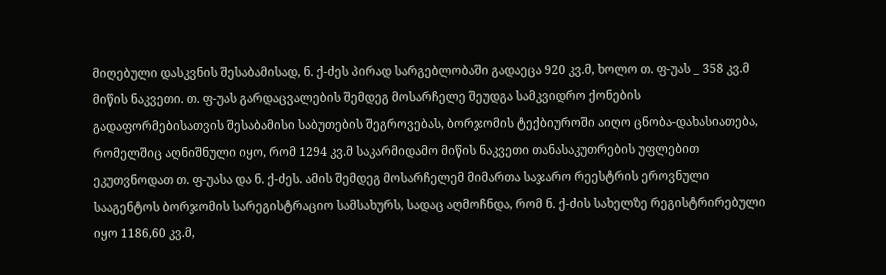მიღებული დასკვნის შესაბამისად, ნ. ქ-ძეს პირად სარგებლობაში გადაეცა 920 კვ.მ, ხოლო თ. ფ-უას _ 358 კვ.მ მიწის ნაკვეთი. თ. ფ-უას გარდაცვალების შემდეგ მოსარჩელე შეუდგა სამკვიდრო ქონების გადაფორმებისათვის შესაბამისი საბუთების შეგროვებას, ბორჯომის ტექბიუროში აიღო ცნობა-დახასიათება, რომელშიც აღნიშნული იყო, რომ 1294 კვ.მ საკარმიდამო მიწის ნაკვეთი თანასაკუთრების უფლებით ეკუთვნოდათ თ. ფ-უასა და ნ. ქ-ძეს. ამის შემდეგ მოსარჩელემ მიმართა საჯარო რეესტრის ეროვნული სააგენტოს ბორჯომის სარეგისტრაციო სამსახურს, სადაც აღმოჩნდა, რომ ნ. ქ-ძის სახელზე რეგისტრირებული იყო 1186,60 კვ.მ,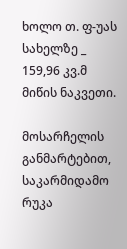ხოლო თ. ფ-უას სახელზე _ 159,96 კვ.მ მიწის ნაკვეთი.

მოსარჩელის განმარტებით, საკარმიდამო რუკა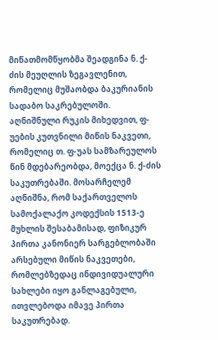მიწათმომწყობმა შეადგინა ნ. ქ-ძის მეუღლის ზეგავლენით, რომელიც მუშაობდა ბაკურიანის სადაბო საკრებულოში. აღნიშნული რუკის მიხედვით, ფ-უების კუთვნილი მიწის ნაკვეთი, რომელიც თ. ფ-უას სამზარეულოს წინ მდებარეობდა, მოექცა ნ. ქ-ძის საკუთრებაში. მოსარჩელემ აღნიშნა, რომ საქართველოს სამოქალაქო კოდექსის 1513-ე მუხლის შესაბამისად, ფიზიკურ პირთა კანონიერ სარგებლობაში არსებული მიწის ნაკვეთები, რომლებზედაც ინდივიდუალური სახლები იყო განლაგებული, ითვლებოდა იმავე პირთა საკუთრებად.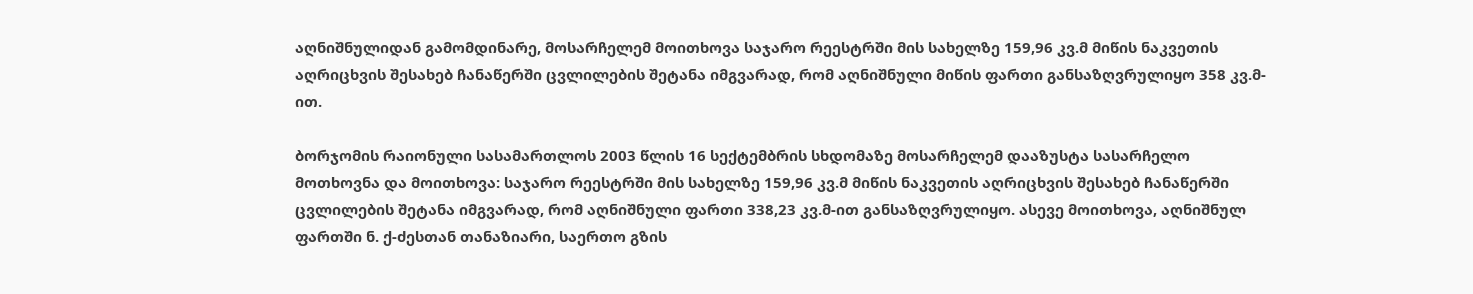აღნიშნულიდან გამომდინარე, მოსარჩელემ მოითხოვა საჯარო რეესტრში მის სახელზე 159,96 კვ.მ მიწის ნაკვეთის აღრიცხვის შესახებ ჩანაწერში ცვლილების შეტანა იმგვარად, რომ აღნიშნული მიწის ფართი განსაზღვრულიყო 358 კვ.მ-ით.

ბორჯომის რაიონული სასამართლოს 2003 წლის 16 სექტემბრის სხდომაზე მოსარჩელემ დააზუსტა სასარჩელო მოთხოვნა და მოითხოვა: საჯარო რეესტრში მის სახელზე 159,96 კვ.მ მიწის ნაკვეთის აღრიცხვის შესახებ ჩანაწერში ცვლილების შეტანა იმგვარად, რომ აღნიშნული ფართი 338,23 კვ.მ-ით განსაზღვრულიყო. ასევე მოითხოვა, აღნიშნულ ფართში ნ. ქ-ძესთან თანაზიარი, საერთო გზის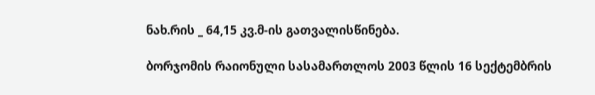ნახ.რის _ 64,15 კვ.მ-ის გათვალისწინება.

ბორჯომის რაიონული სასამართლოს 2003 წლის 16 სექტემბრის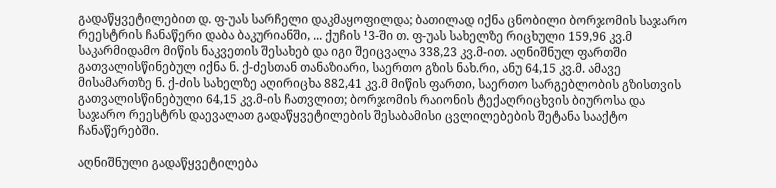გადაწყვეტილებით დ. ფ-უას სარჩელი დაკმაყოფილდა; ბათილად იქნა ცნობილი ბორჯომის საჯარო რეესტრის ჩანაწერი დაბა ბაკურიანში, ... ქუჩის ¹3-ში თ. ფ-უას სახელზე რიცხული 159,96 კვ.მ საკარმიდამო მიწის ნაკვეთის შესახებ და იგი შეიცვალა 338,23 კვ.მ-ით. აღნიშნულ ფართში გათვალისწინებულ იქნა ნ. ქ-ძესთან თანაზიარი, საერთო გზის ნახ.რი, ანუ 64,15 კვ.მ. ამავე მისამართზე ნ. ქ-ძის სახელზე აღირიცხა 882,41 კვ.მ მიწის ფართი, საერთო სარგებლობის გზისთვის გათვალისწინებული 64,15 კვ.მ-ის ჩათვლით; ბორჯომის რაიონის ტექაღრიცხვის ბიუროსა და საჯარო რეესტრს დაევალათ გადაწყვეტილების შესაბამისი ცვლილებების შეტანა სააქტო ჩანაწერებში.

აღნიშნული გადაწყვეტილება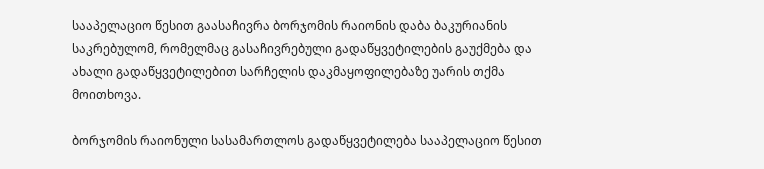სააპელაციო წესით გაასაჩივრა ბორჯომის რაიონის დაბა ბაკურიანის საკრებულომ, რომელმაც გასაჩივრებული გადაწყვეტილების გაუქმება და ახალი გადაწყვეტილებით სარჩელის დაკმაყოფილებაზე უარის თქმა მოითხოვა.

ბორჯომის რაიონული სასამართლოს გადაწყვეტილება სააპელაციო წესით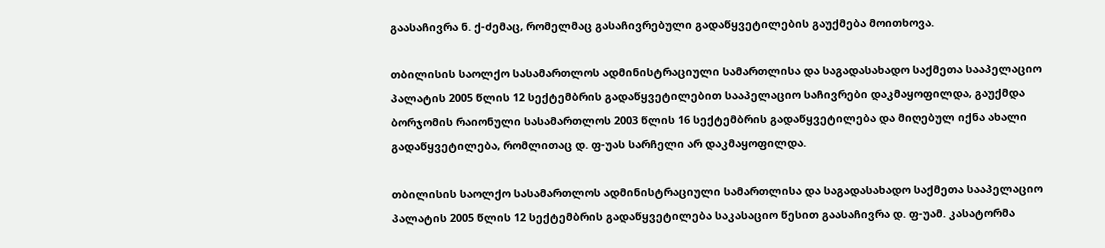გაასაჩივრა ნ. ქ-ძემაც, რომელმაც გასაჩივრებული გადაწყვეტილების გაუქმება მოითხოვა.

თბილისის საოლქო სასამართლოს ადმინისტრაციული სამართლისა და საგადასახადო საქმეთა სააპელაციო პალატის 2005 წლის 12 სექტემბრის გადაწყვეტილებით სააპელაციო საჩივრები დაკმაყოფილდა, გაუქმდა ბორჯომის რაიონული სასამართლოს 2003 წლის 16 სექტემბრის გადაწყვეტილება და მიღებულ იქნა ახალი გადაწყვეტილება, რომლითაც დ. ფ-უას სარჩელი არ დაკმაყოფილდა.

თბილისის საოლქო სასამართლოს ადმინისტრაციული სამართლისა და საგადასახადო საქმეთა სააპელაციო პალატის 2005 წლის 12 სექტემბრის გადაწყვეტილება საკასაციო წესით გაასაჩივრა დ. ფ-უამ. კასატორმა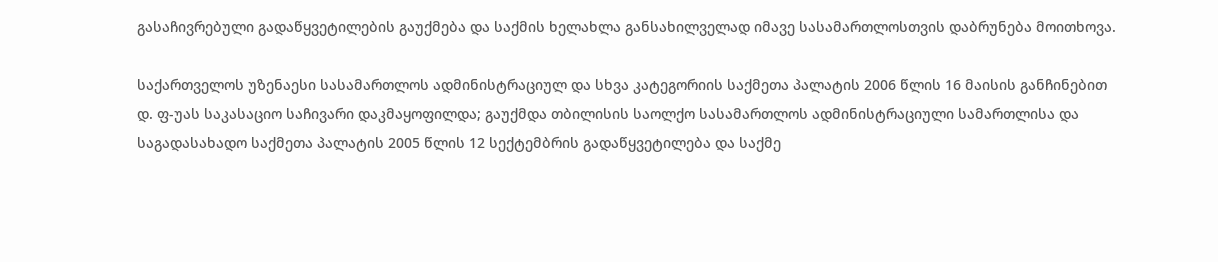გასაჩივრებული გადაწყვეტილების გაუქმება და საქმის ხელახლა განსახილველად იმავე სასამართლოსთვის დაბრუნება მოითხოვა.

საქართველოს უზენაესი სასამართლოს ადმინისტრაციულ და სხვა კატეგორიის საქმეთა პალატის 2006 წლის 16 მაისის განჩინებით დ. ფ-უას საკასაციო საჩივარი დაკმაყოფილდა; გაუქმდა თბილისის საოლქო სასამართლოს ადმინისტრაციული სამართლისა და საგადასახადო საქმეთა პალატის 2005 წლის 12 სექტემბრის გადაწყვეტილება და საქმე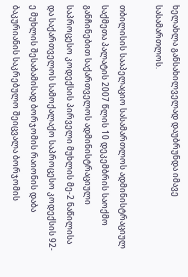ხელახლა განსახილველად დაუბრუნდა იმავე სასამართლოს.

თბილისის სააპელაციო სასამართლოს ადმინისტრაციულ საქმეთა პალატის 2007 წლის 10 დეკემბრის საოქმო განჩინებით საქართველოს ადმინისტრაციული საპროცესო კოდექსის პირველი მუხლის მე-2 ნაწილისა და საქართველოს სამოქალაქო საპროცესო კოდექსის 92-ე მუხლის შესაბამისად ბორჯომის რაიონის დაბა ბაკურიანის საკრებულო შეიცვალა ბორჯომის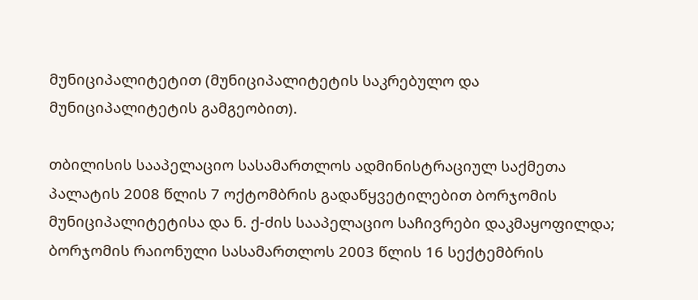მუნიციპალიტეტით (მუნიციპალიტეტის საკრებულო და მუნიციპალიტეტის გამგეობით).

თბილისის სააპელაციო სასამართლოს ადმინისტრაციულ საქმეთა პალატის 2008 წლის 7 ოქტომბრის გადაწყვეტილებით ბორჯომის მუნიციპალიტეტისა და ნ. ქ-ძის სააპელაციო საჩივრები დაკმაყოფილდა; ბორჯომის რაიონული სასამართლოს 2003 წლის 16 სექტემბრის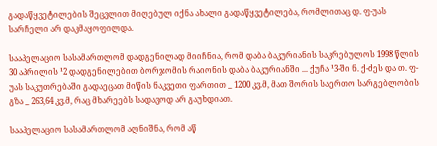გადაწყვეტილების შეცვლით მიღებულ იქნა ახალი გადაწყვეტილება, რომლითაც დ. ფ-უას სარჩელი არ დაკმაყოფილდა.

სააპელაციო სასამართლომ დადგენილად მიიჩნია, რომ დაბა ბაკურიანის საკრებულოს 1998 წლის 30 აპრილის ¹2 დადგენილებით ბორჯომის რაიონის დაბა ბაკურიანში ... ქუჩა ¹3-ში ნ. ქ-ძეს და თ. ფ-უას საკუთრებაში გადაეცათ მიწის ნაკვეთი ფართით _ 1200 კვ.მ, მათ შორის საერთო სარგებლობის გზა _ 263,64 კვ.მ, რაც მხარეებს სადავოდ არ გაუხდიათ.

სააპელაციო სასამართლომ აღნიშნა, რომ აწ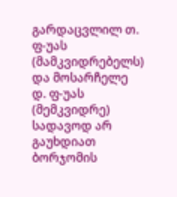გარდაცვლილ თ. ფ-უას (მამკვიდრებელს) და მოსარჩელე დ. ფ-უას (მემკვიდრე) სადავოდ არ გაუხდიათ ბორჯომის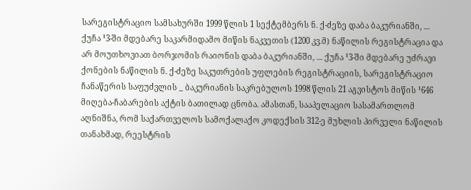სარეგისტრაციო სამსახურში 1999 წლის 1 სექტემბერს ნ. ქ-ძეზე დაბა ბაკურიანში, ... ქუჩა ¹3-ში მდებარე საკარმიდამო მიწის ნაკვეთის (1200 კვ.მ) ნაწილის რეგისტრაცია და არ მოუთხოვიათ ბორჯომის რაიონის დაბა ბაკურიანში, ... ქუჩა ¹3-ში მდებარე უძრავი ქონების ნაწილის ნ. ქ-ძეზე საკუთრების უფლების რეგისტრაციის, სარეგისტრაციო ჩანაწერის საფუძვლის _ ბაკურიანის საკრებულოს 1998 წლის 21 აგვისტოს მიწის ¹646 მიღება-ჩაბარების აქტის ბათილად ცნობა. ამასთან, სააპელაციო სასამართლომ აღნიშნა, რომ საქართველოს სამოქალაქო კოდექსის 312-ე მუხლის პირველი ნაწილის თანახმად, რეესტრის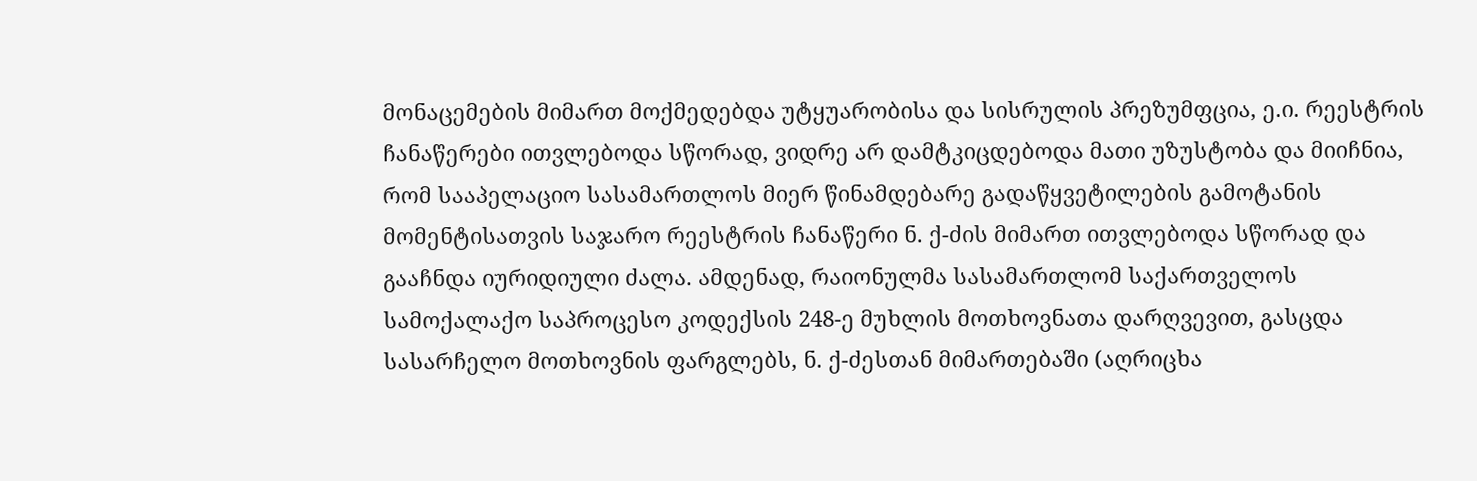მონაცემების მიმართ მოქმედებდა უტყუარობისა და სისრულის პრეზუმფცია, ე.ი. რეესტრის ჩანაწერები ითვლებოდა სწორად, ვიდრე არ დამტკიცდებოდა მათი უზუსტობა და მიიჩნია, რომ სააპელაციო სასამართლოს მიერ წინამდებარე გადაწყვეტილების გამოტანის მომენტისათვის საჯარო რეესტრის ჩანაწერი ნ. ქ-ძის მიმართ ითვლებოდა სწორად და გააჩნდა იურიდიული ძალა. ამდენად, რაიონულმა სასამართლომ საქართველოს სამოქალაქო საპროცესო კოდექსის 248-ე მუხლის მოთხოვნათა დარღვევით, გასცდა სასარჩელო მოთხოვნის ფარგლებს, ნ. ქ-ძესთან მიმართებაში (აღრიცხა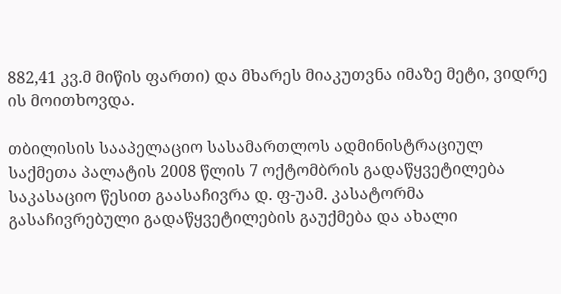882,41 კვ.მ მიწის ფართი) და მხარეს მიაკუთვნა იმაზე მეტი, ვიდრე ის მოითხოვდა.

თბილისის სააპელაციო სასამართლოს ადმინისტრაციულ საქმეთა პალატის 2008 წლის 7 ოქტომბრის გადაწყვეტილება საკასაციო წესით გაასაჩივრა დ. ფ-უამ. კასატორმა გასაჩივრებული გადაწყვეტილების გაუქმება და ახალი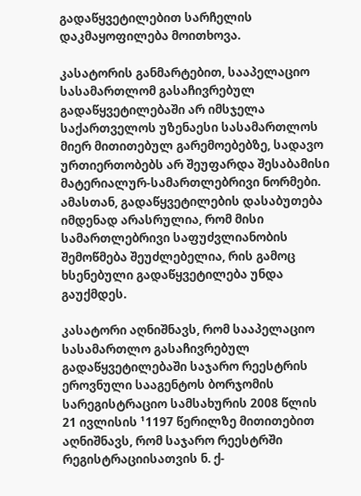გადაწყვეტილებით სარჩელის დაკმაყოფილება მოითხოვა.

კასატორის განმარტებით, სააპელაციო სასამართლომ გასაჩივრებულ გადაწყვეტილებაში არ იმსჯელა საქართველოს უზენაესი სასამართლოს მიერ მითითებულ გარემოებებზე, სადავო ურთიერთობებს არ შეუფარდა შესაბამისი მატერიალურ-სამართლებრივი ნორმები. ამასთან, გადაწყვეტილების დასაბუთება იმდენად არასრულია, რომ მისი სამართლებრივი საფუძვლიანობის შემოწმება შეუძლებელია, რის გამოც ხსენებული გადაწყვეტილება უნდა გაუქმდეს.

კასატორი აღნიშნავს, რომ სააპელაციო სასამართლო გასაჩივრებულ გადაწყვეტილებაში საჯარო რეესტრის ეროვნული სააგენტოს ბორჯომის სარეგისტრაციო სამსახურის 2008 წლის 21 ივლისის ¹1197 წერილზე მითითებით აღნიშნავს, რომ საჯარო რეესტრში რეგისტრაციისათვის ნ. ქ-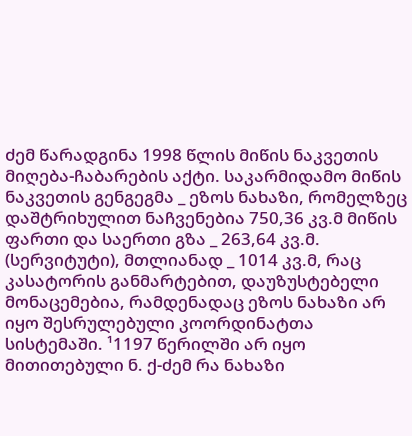ძემ წარადგინა 1998 წლის მიწის ნაკვეთის მიღება-ჩაბარების აქტი. საკარმიდამო მიწის ნაკვეთის გენგეგმა _ ეზოს ნახაზი, რომელზეც დაშტრიხულით ნაჩვენებია 750,36 კვ.მ მიწის ფართი და საერთი გზა _ 263,64 კვ.მ. (სერვიტუტი), მთლიანად _ 1014 კვ.მ, რაც კასატორის განმარტებით, დაუზუსტებელი მონაცემებია, რამდენადაც ეზოს ნახაზი არ იყო შესრულებული კოორდინატთა სისტემაში. ¹1197 წერილში არ იყო მითითებული ნ. ქ-ძემ რა ნახაზი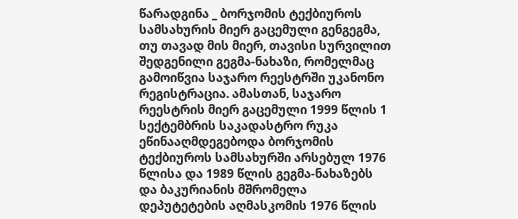წარადგინა _ ბორჯომის ტექბიუროს სამსახურის მიერ გაცემული გენგეგმა, თუ თავად მის მიერ, თავისი სურვილით შედგენილი გეგმა-ნახაზი, რომელმაც გამოიწვია საჯარო რეესტრში უკანონო რეგისტრაცია. ამასთან, საჯარო რეესტრის მიერ გაცემული 1999 წლის 1 სექტემბრის საკადასტრო რუკა ეწინააღმდეგებოდა ბორჯომის ტექბიუროს სამსახურში არსებულ 1976 წლისა და 1989 წლის გეგმა-ნახაზებს და ბაკურიანის მშრომელა დეპუტეტების აღმასკომის 1976 წლის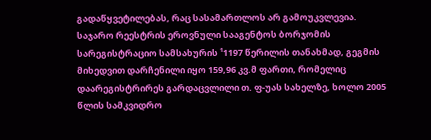გადაწყვეტილებას, რაც სასამართლოს არ გამოუკვლევია. საჯარო რეესტრის ეროვნული სააგენტოს ბორჯომის სარეგისტრაციო სამსახურის ¹1197 წერილის თანახმად, გეგმის მიხედვით დარჩენილი იყო 159,96 კვ.მ ფართი, რომელიც დაარეგისტრირეს გარდაცვლილი თ. ფ-უას სახელზე, ხოლო 2005 წლის სამკვიდრო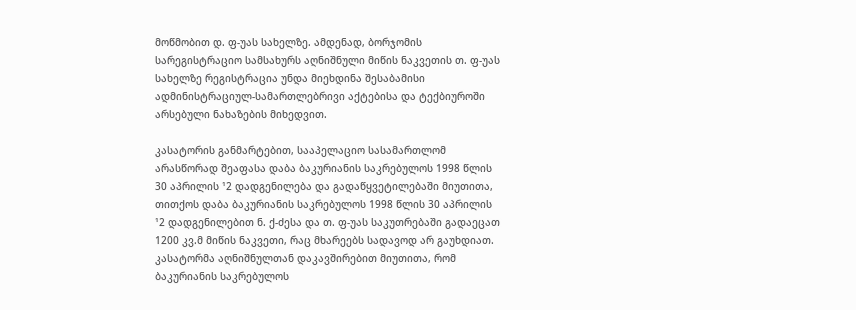მოწმობით დ. ფ-უას სახელზე. ამდენად, ბორჯომის სარეგისტრაციო სამსახურს აღნიშნული მიწის ნაკვეთის თ. ფ-უას სახელზე რეგისტრაცია უნდა მიეხდინა შესაბამისი ადმინისტრაციულ-სამართლებრივი აქტებისა და ტექბიუროში არსებული ნახაზების მიხედვით.

კასატორის განმარტებით, სააპელაციო სასამართლომ არასწორად შეაფასა დაბა ბაკურიანის საკრებულოს 1998 წლის 30 აპრილის ¹2 დადგენილება და გადაწყვეტილებაში მიუთითა, თითქოს დაბა ბაკურიანის საკრებულოს 1998 წლის 30 აპრილის ¹2 დადგენილებით ნ. ქ-ძესა და თ. ფ-უას საკუთრებაში გადაეცათ 1200 კვ.მ მიწის ნაკვეთი, რაც მხარეებს სადავოდ არ გაუხდიათ. კასატორმა აღნიშნულთან დაკავშირებით მიუთითა, რომ ბაკურიანის საკრებულოს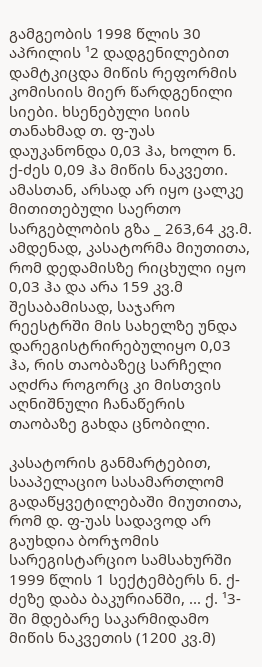გამგეობის 1998 წლის 30 აპრილის ¹2 დადგენილებით დამტკიცდა მიწის რეფორმის კომისიის მიერ წარდგენილი სიები. ხსენებული სიის თანახმად თ. ფ-უას დაუკანონდა 0,03 ჰა, ხოლო ნ. ქ-ძეს 0,09 ჰა მიწის ნაკვეთი. ამასთან, არსად არ იყო ცალკე მითითებული საერთო სარგებლობის გზა _ 263,64 კვ.მ. ამდენად, კასატორმა მიუთითა, რომ დედამისზე რიცხული იყო 0,03 ჰა და არა 159 კვ.მ შესაბამისად, საჯარო რეესტრში მის სახელზე უნდა დარეგისტრირებულიყო 0,03 ჰა, რის თაობაზეც სარჩელი აღძრა როგორც კი მისთვის აღნიშნული ჩანაწერის თაობაზე გახდა ცნობილი.

კასატორის განმარტებით, სააპელაციო სასამართლომ გადაწყვეტილებაში მიუთითა, რომ დ. ფ-უას სადავოდ არ გაუხდია ბორჯომის სარეგისტარციო სამსახურში 1999 წლის 1 სექტემბერს ნ. ქ-ძეზე დაბა ბაკურიანში, ... ქ. ¹3-ში მდებარე საკარმიდამო მიწის ნაკვეთის (1200 კვ.მ)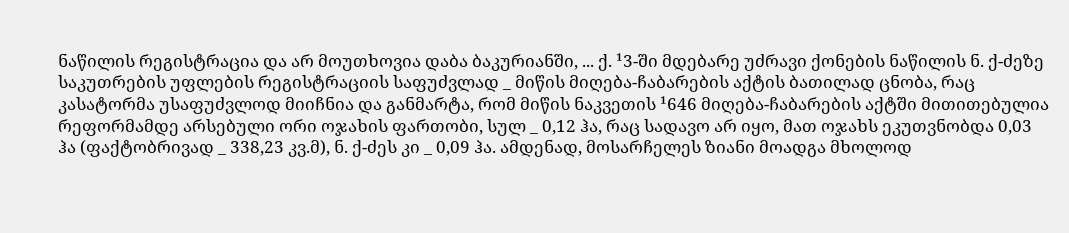ნაწილის რეგისტრაცია და არ მოუთხოვია დაბა ბაკურიანში, ... ქ. ¹3-ში მდებარე უძრავი ქონების ნაწილის ნ. ქ-ძეზე საკუთრების უფლების რეგისტრაციის საფუძვლად _ მიწის მიღება-ჩაბარების აქტის ბათილად ცნობა, რაც კასატორმა უსაფუძვლოდ მიიჩნია და განმარტა, რომ მიწის ნაკვეთის ¹646 მიღება-ჩაბარების აქტში მითითებულია რეფორმამდე არსებული ორი ოჯახის ფართობი, სულ _ 0,12 ჰა, რაც სადავო არ იყო, მათ ოჯახს ეკუთვნობდა 0,03 ჰა (ფაქტობრივად _ 338,23 კვ.მ), ნ. ქ-ძეს კი _ 0,09 ჰა. ამდენად, მოსარჩელეს ზიანი მოადგა მხოლოდ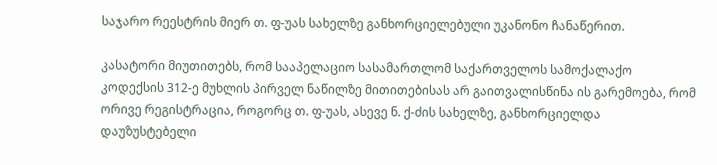საჯარო რეესტრის მიერ თ. ფ-უას სახელზე განხორციელებული უკანონო ჩანაწერით.

კასატორი მიუთითებს, რომ სააპელაციო სასამართლომ საქართველოს სამოქალაქო კოდექსის 312-ე მუხლის პირველ ნაწილზე მითითებისას არ გაითვალისწინა ის გარემოება, რომ ორივე რეგისტრაცია, როგორც თ. ფ-უას, ასევე ნ. ქ-ძის სახელზე, განხორციელდა დაუზუსტებელი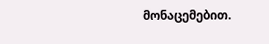მონაცემებით.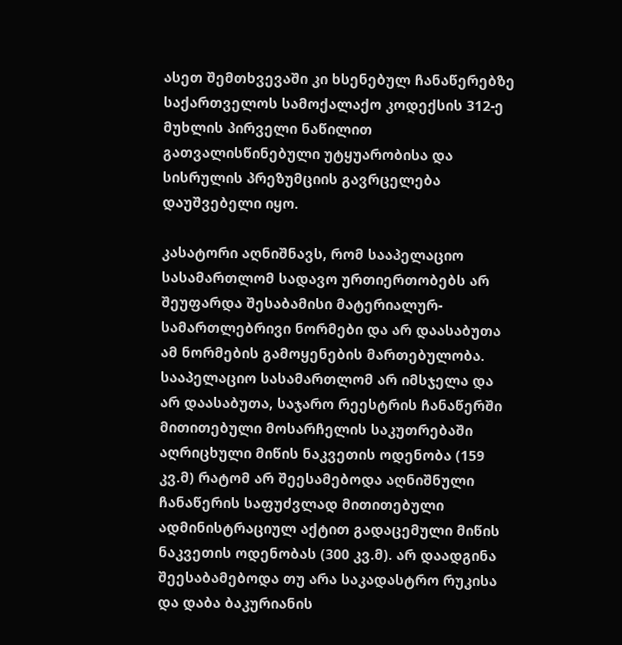ასეთ შემთხვევაში კი ხსენებულ ჩანაწერებზე საქართველოს სამოქალაქო კოდექსის 312-ე მუხლის პირველი ნაწილით გათვალისწინებული უტყუარობისა და სისრულის პრეზუმციის გავრცელება დაუშვებელი იყო.

კასატორი აღნიშნავს, რომ სააპელაციო სასამართლომ სადავო ურთიერთობებს არ შეუფარდა შესაბამისი მატერიალურ-სამართლებრივი ნორმები და არ დაასაბუთა ამ ნორმების გამოყენების მართებულობა. სააპელაციო სასამართლომ არ იმსჯელა და არ დაასაბუთა, საჯარო რეესტრის ჩანაწერში მითითებული მოსარჩელის საკუთრებაში აღრიცხული მიწის ნაკვეთის ოდენობა (159 კვ.მ) რატომ არ შეესამებოდა აღნიშნული ჩანაწერის საფუძვლად მითითებული ადმინისტრაციულ აქტით გადაცემული მიწის ნაკვეთის ოდენობას (300 კვ.მ). არ დაადგინა შეესაბამებოდა თუ არა საკადასტრო რუკისა და დაბა ბაკურიანის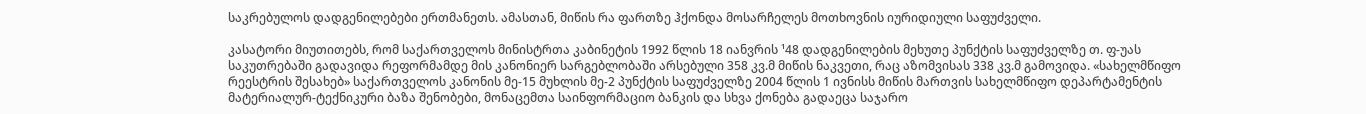საკრებულოს დადგენილებები ერთმანეთს. ამასთან, მიწის რა ფართზე ჰქონდა მოსარჩელეს მოთხოვნის იურიდიული საფუძველი.

კასატორი მიუთითებს, რომ საქართველოს მინისტრთა კაბინეტის 1992 წლის 18 იანვრის ¹48 დადგენილების მეხუთე პუნქტის საფუძველზე თ. ფ-უას საკუთრებაში გადავიდა რეფორმამდე მის კანონიერ სარგებლობაში არსებული 358 კვ.მ მიწის ნაკვეთი, რაც აზომვისას 338 კვ.მ გამოვიდა. «სახელმწიფო რეესტრის შესახებ» საქართველოს კანონის მე-15 მუხლის მე-2 პუნქტის საფუძველზე 2004 წლის 1 ივნისს მიწის მართვის სახელმწიფო დეპარტამენტის მატერიალურ-ტექნიკური ბაზა შენობები, მონაცემთა საინფორმაციო ბანკის და სხვა ქონება გადაეცა საჯარო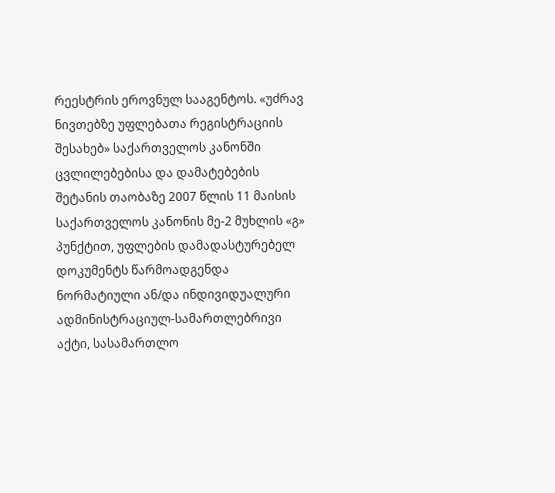რეესტრის ეროვნულ სააგენტოს. «უძრავ ნივთებზე უფლებათა რეგისტრაციის შესახებ» საქართველოს კანონში ცვლილებებისა და დამატებების შეტანის თაობაზე 2007 წლის 11 მაისის საქართველოს კანონის მე-2 მუხლის «გ» პუნქტით, უფლების დამადასტურებელ დოკუმენტს წარმოადგენდა ნორმატიული ან/და ინდივიდუალური ადმინისტრაციულ-სამართლებრივი აქტი, სასამართლო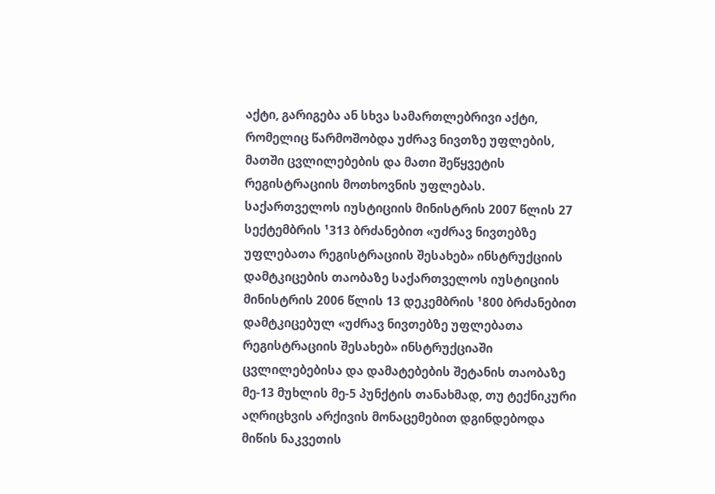აქტი, გარიგება ან სხვა სამართლებრივი აქტი, რომელიც წარმოშობდა უძრავ ნივთზე უფლების, მათში ცვლილებების და მათი შეწყვეტის რეგისტრაციის მოთხოვნის უფლებას. საქართველოს იუსტიციის მინისტრის 2007 წლის 27 სექტემბრის ¹313 ბრძანებით «უძრავ ნივთებზე უფლებათა რეგისტრაციის შესახებ» ინსტრუქციის დამტკიცების თაობაზე საქართველოს იუსტიციის მინისტრის 2006 წლის 13 დეკემბრის ¹800 ბრძანებით დამტკიცებულ «უძრავ ნივთებზე უფლებათა რეგისტრაციის შესახებ» ინსტრუქციაში ცვლილებებისა და დამატებების შეტანის თაობაზე მე-13 მუხლის მე-5 პუნქტის თანახმად, თუ ტექნიკური აღრიცხვის არქივის მონაცემებით დგინდებოდა მიწის ნაკვეთის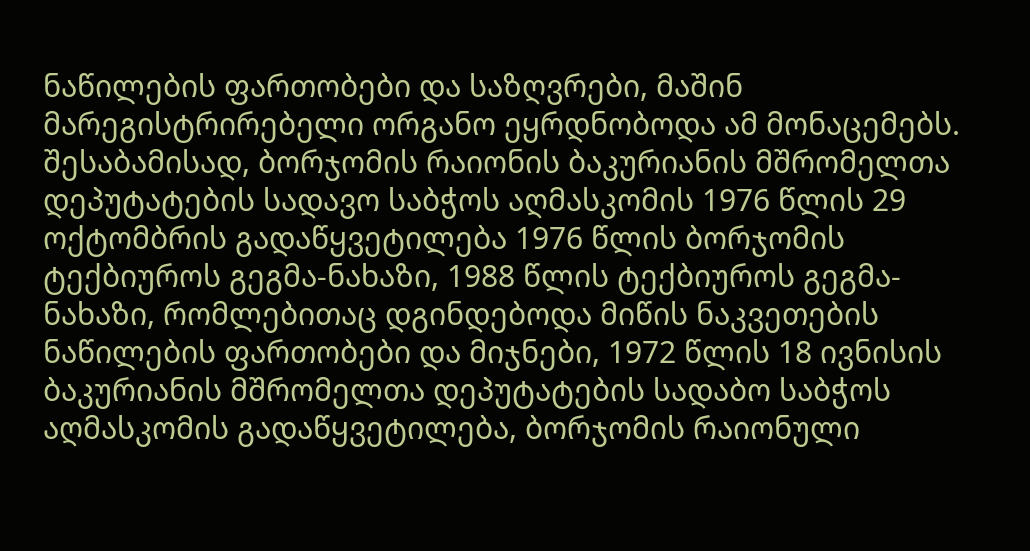ნაწილების ფართობები და საზღვრები, მაშინ მარეგისტრირებელი ორგანო ეყრდნობოდა ამ მონაცემებს. შესაბამისად, ბორჯომის რაიონის ბაკურიანის მშრომელთა დეპუტატების სადავო საბჭოს აღმასკომის 1976 წლის 29 ოქტომბრის გადაწყვეტილება 1976 წლის ბორჯომის ტექბიუროს გეგმა-ნახაზი, 1988 წლის ტექბიუროს გეგმა-ნახაზი, რომლებითაც დგინდებოდა მიწის ნაკვეთების ნაწილების ფართობები და მიჯნები, 1972 წლის 18 ივნისის ბაკურიანის მშრომელთა დეპუტატების სადაბო საბჭოს აღმასკომის გადაწყვეტილება, ბორჯომის რაიონული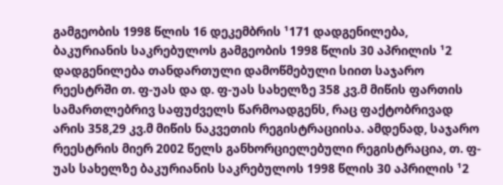გამგეობის 1998 წლის 16 დეკემბრის ¹171 დადგენილება, ბაკურიანის საკრებულოს გამგეობის 1998 წლის 30 აპრილის ¹2 დადგენილება თანდართული დამოწმებული სიით საჯარო რეესტრში თ. ფ-უას და დ. ფ-უას სახელზე 358 კვ.მ მიწის ფართის სამართლებრივ საფუძველს წარმოადგენს, რაც ფაქტობრივად არის 358,29 კვ.მ მიწის ნაკვეთის რეგისტრაციისა. ამდენად, საჯარო რეესტრის მიერ 2002 წელს განხორციელებული რეგისტრაცია, თ. ფ-უას სახელზე ბაკურიანის საკრებულოს 1998 წლის 30 აპრილის ¹2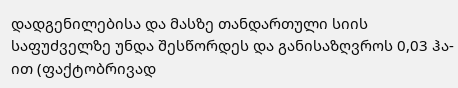დადგენილებისა და მასზე თანდართული სიის საფუძველზე უნდა შესწორდეს და განისაზღვროს 0,03 ჰა-ით (ფაქტობრივად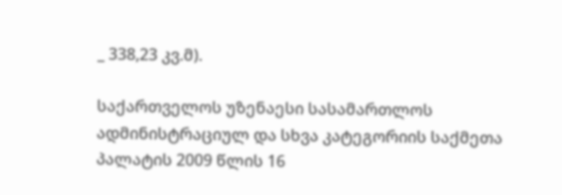_ 338,23 კვ.მ).

საქართველოს უზენაესი სასამართლოს ადმინისტრაციულ და სხვა კატეგორიის საქმეთა პალატის 2009 წლის 16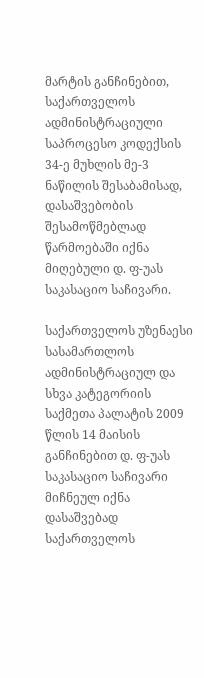მარტის განჩინებით, საქართველოს ადმინისტრაციული საპროცესო კოდექსის 34-ე მუხლის მე-3 ნაწილის შესაბამისად, დასაშვებობის შესამოწმებლად წარმოებაში იქნა მიღებული დ. ფ-უას საკასაციო საჩივარი.

საქართველოს უზენაესი სასამართლოს ადმინისტრაციულ და სხვა კატეგორიის საქმეთა პალატის 2009 წლის 14 მაისის განჩინებით დ. ფ-უას საკასაციო საჩივარი მიჩნეულ იქნა დასაშვებად საქართველოს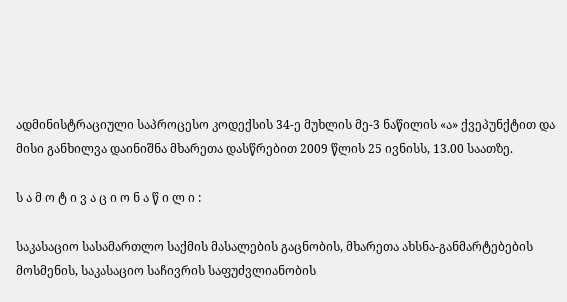ადმინისტრაციული საპროცესო კოდექსის 34-ე მუხლის მე-3 ნაწილის «ა» ქვეპუნქტით და მისი განხილვა დაინიშნა მხარეთა დასწრებით 2009 წლის 25 ივნისს, 13.00 საათზე.

ს ა მ ო ტ ი ვ ა ც ი ო ნ ა წ ი ლ ი :

საკასაციო სასამართლო საქმის მასალების გაცნობის, მხარეთა ახსნა-განმარტებების მოსმენის, საკასაციო საჩივრის საფუძვლიანობის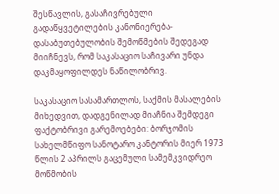შესწავლის, გასაჩივრებული გადაწყვეტილების კანონიერება-დასაბუთებულობის შემოწმების შედეგად მიიჩნევს, რომ საკასაციო საჩივარი უნდა დაკმაყოფილდეს ნაწილობრივ.

საკასაციო სასამართლოს, საქმის მასალების მიხედვით, დადგენილად მიაჩნია შემდეგი ფაქტობრივი გარემოებები: ბორჯომის სახელმწიფო სანოტარო კანტორის მიერ 1973 წლის 2 აპრილს გაცემული სამემკვიდრეო მოწმობის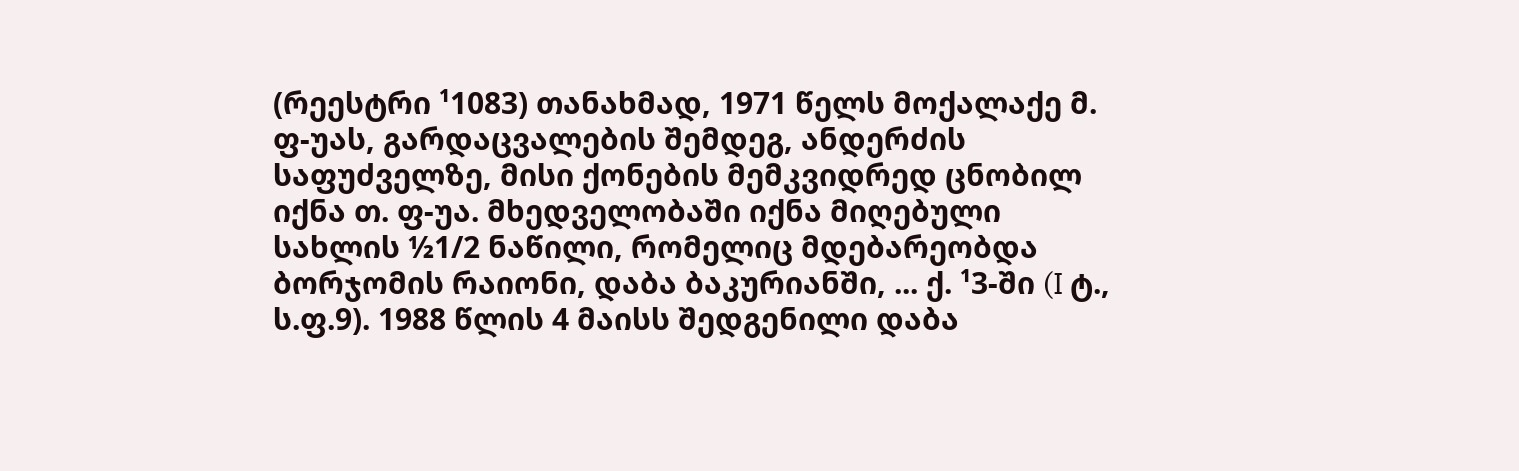(რეესტრი ¹1083) თანახმად, 1971 წელს მოქალაქე მ. ფ-უას, გარდაცვალების შემდეგ, ანდერძის საფუძველზე, მისი ქონების მემკვიდრედ ცნობილ იქნა თ. ფ-უა. მხედველობაში იქნა მიღებული სახლის ½1/2 ნაწილი, რომელიც მდებარეობდა ბორჯომის რაიონი, დაბა ბაკურიანში, ... ქ. ¹3-ში (I ტ., ს.ფ.9). 1988 წლის 4 მაისს შედგენილი დაბა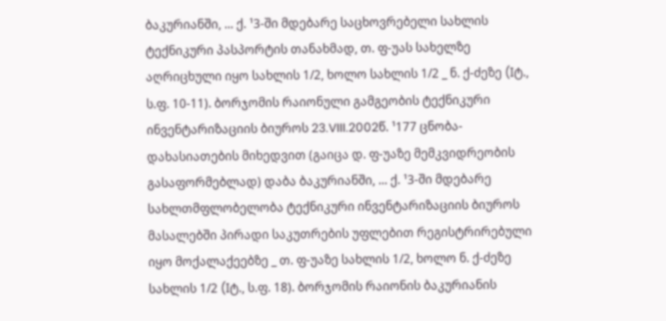ბაკურიანში, ... ქ. ¹3-ში მდებარე საცხოვრებელი სახლის ტექნიკური პასპორტის თანახმად, თ. ფ-უას სახელზე აღრიცხული იყო სახლის 1/2, ხოლო სახლის 1/2 _ ნ. ქ-ძეზე (Iტ., ს.ფ. 10-11). ბორჯომის რაიონული გამგეობის ტექნიკური ინვენტარიზაციის ბიუროს 23.VIII.2002წ. ¹177 ცნობა-დახასიათების მიხედვით (გაიცა დ. ფ-უაზე მემკვიდრეობის გასაფორმებლად) დაბა ბაკურიანში, ... ქ. ¹3-ში მდებარე სახლთმფლობელობა ტექნიკური ინვენტარიზაციის ბიუროს მასალებში პირადი საკუთრების უფლებით რეგისტრირებული იყო მოქალაქეებზე _ თ. ფ-უაზე სახლის 1/2, ხოლო ნ. ქ-ძეზე სახლის 1/2 (Iტ., ს.ფ. 18). ბორჯომის რაიონის ბაკურიანის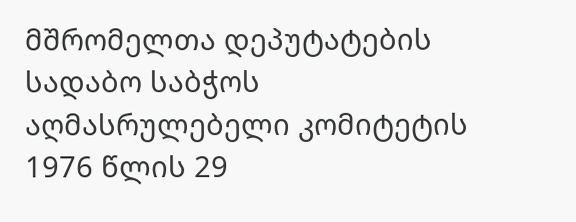მშრომელთა დეპუტატების სადაბო საბჭოს აღმასრულებელი კომიტეტის 1976 წლის 29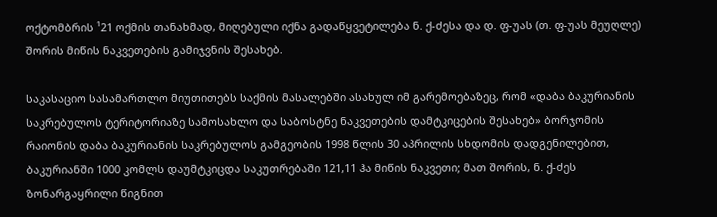ოქტომბრის ¹21 ოქმის თანახმად, მიღებული იქნა გადაწყვეტილება ნ. ქ-ძესა და დ. ფ-უას (თ. ფ-უას მეუღლე) შორის მიწის ნაკვეთების გამიჯვნის შესახებ.

საკასაციო სასამართლო მიუთითებს საქმის მასალებში ასახულ იმ გარემოებაზეც, რომ «დაბა ბაკურიანის საკრებულოს ტერიტორიაზე სამოსახლო და საბოსტნე ნაკვეთების დამტკიცების შესახებ» ბორჯომის რაიონის დაბა ბაკურიანის საკრებულოს გამგეობის 1998 წლის 30 აპრილის სხდომის დადგენილებით, ბაკურიანში 1000 კომლს დაუმტკიცდა საკუთრებაში 121,11 ჰა მიწის ნაკვეთი; მათ შორის, ნ. ქ-ძეს ზონარგაყრილი წიგნით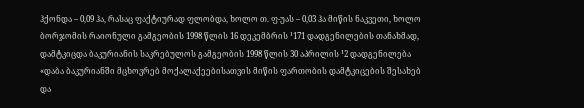ჰქონდა – 0,09 ჰა, რასაც ფაქტიურად ფლობდა, ხოლო თ. ფ-უას – 0,03 ჰა მიწის ნაკვეთი, ხოლო ბორჯომის რაიონული გამგეობის 1998 წლის 16 დეკემბრის ¹171 დადგენილების თანახმად, დამტკიცდა ბაკურიანის საკრებულოს გამგეობის 1998 წლის 30 აპრილის ¹2 დადგენილება «დაბა ბაკურიანში მცხოვრებ მოქალაქეებისათვის მიწის ფართობის დამტკიცების შესახებ და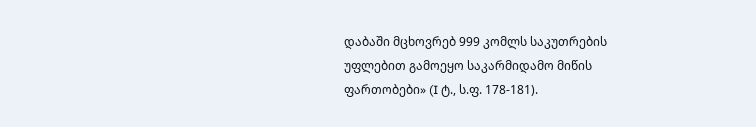დაბაში მცხოვრებ 999 კომლს საკუთრების უფლებით გამოეყო საკარმიდამო მიწის ფართობები» (I ტ., ს.ფ. 178-181).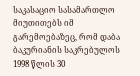საკასაციო სასამართლო მიუთითებს იმ გარემოებაზეც, რომ დაბა ბაკურიანის საკრებულოს 1998 წლის 30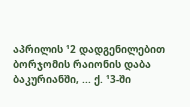აპრილის ¹2 დადგენილებით ბორჯომის რაიონის დაბა ბაკურიანში, ... ქ. ¹3-ში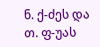ნ. ქ-ძეს და თ. ფ-უას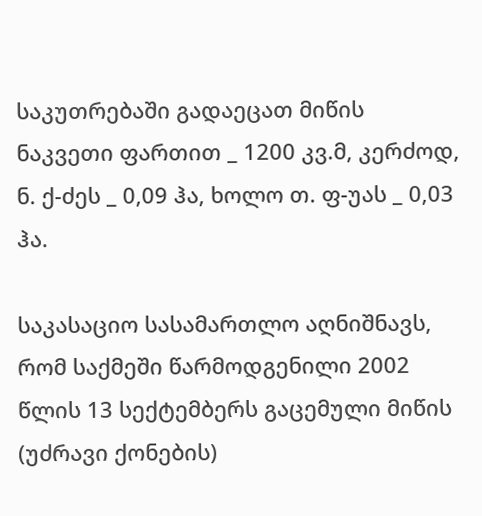საკუთრებაში გადაეცათ მიწის ნაკვეთი ფართით _ 1200 კვ.მ, კერძოდ, ნ. ქ-ძეს _ 0,09 ჰა, ხოლო თ. ფ-უას _ 0,03 ჰა.

საკასაციო სასამართლო აღნიშნავს, რომ საქმეში წარმოდგენილი 2002 წლის 13 სექტემბერს გაცემული მიწის (უძრავი ქონების)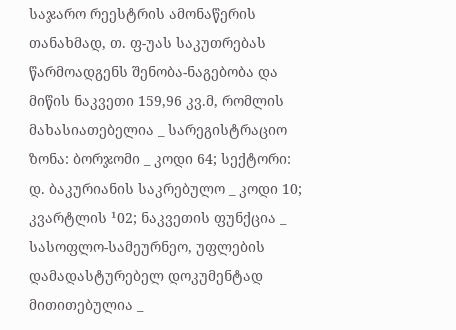საჯარო რეესტრის ამონაწერის თანახმად, თ. ფ-უას საკუთრებას წარმოადგენს შენობა-ნაგებობა და მიწის ნაკვეთი 159,96 კვ.მ, რომლის მახასიათებელია _ სარეგისტრაციო ზონა: ბორჯომი _ კოდი 64; სექტორი: დ. ბაკურიანის საკრებულო _ კოდი 10; კვარტლის ¹02; ნაკვეთის ფუნქცია _ სასოფლო-სამეურნეო, უფლების დამადასტურებელ დოკუმენტად მითითებულია _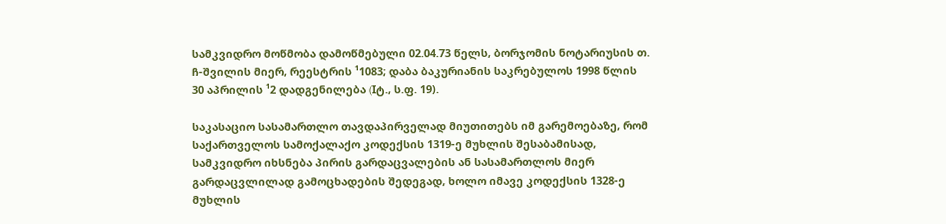სამკვიდრო მოწმობა დამოწმებული 02.04.73 წელს, ბორჯომის ნოტარიუსის თ. ჩ-შვილის მიერ, რეესტრის ¹1083; დაბა ბაკურიანის საკრებულოს 1998 წლის 30 აპრილის ¹2 დადგენილება (Iტ., ს.ფ. 19).

საკასაციო სასამართლო თავდაპირველად მიუთითებს იმ გარემოებაზე, რომ საქართველოს სამოქალაქო კოდექსის 1319-ე მუხლის შესაბამისად, სამკვიდრო იხსნება პირის გარდაცვალების ან სასამართლოს მიერ გარდაცვლილად გამოცხადების შედეგად, ხოლო იმავე კოდექსის 1328-ე მუხლის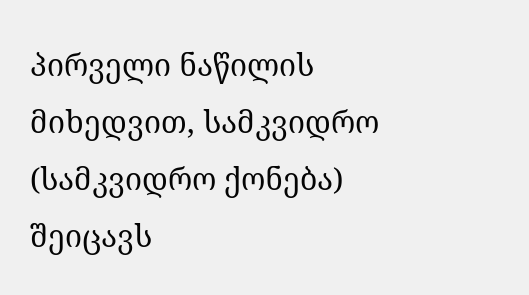პირველი ნაწილის მიხედვით, სამკვიდრო (სამკვიდრო ქონება) შეიცავს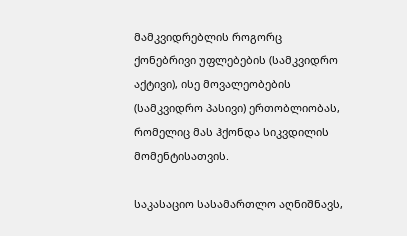მამკვიდრებლის როგორც ქონებრივი უფლებების (სამკვიდრო აქტივი), ისე მოვალეობების (სამკვიდრო პასივი) ერთობლიობას, რომელიც მას ჰქონდა სიკვდილის მომენტისათვის.

საკასაციო სასამართლო აღნიშნავს,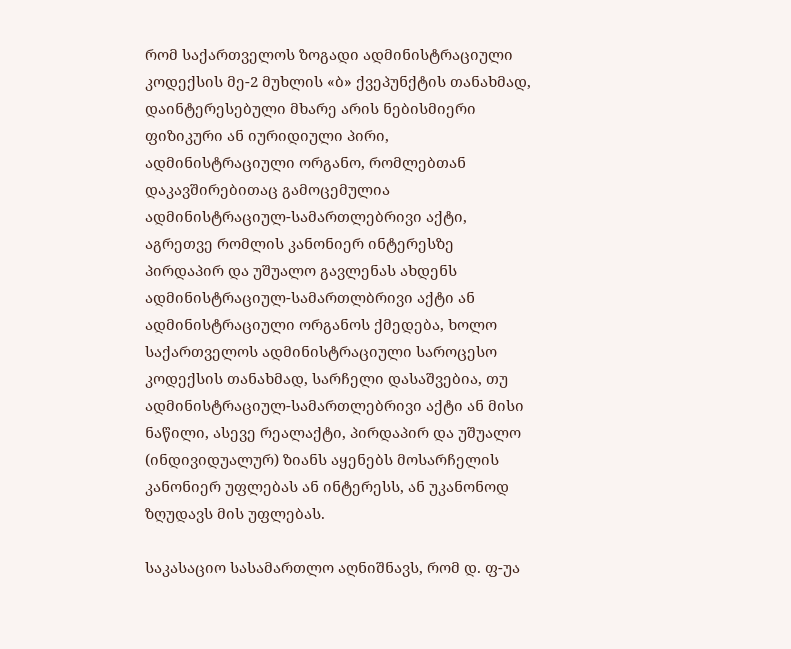რომ საქართველოს ზოგადი ადმინისტრაციული კოდექსის მე-2 მუხლის «ბ» ქვეპუნქტის თანახმად, დაინტერესებული მხარე არის ნებისმიერი ფიზიკური ან იურიდიული პირი, ადმინისტრაციული ორგანო, რომლებთან დაკავშირებითაც გამოცემულია ადმინისტრაციულ-სამართლებრივი აქტი, აგრეთვე რომლის კანონიერ ინტერესზე პირდაპირ და უშუალო გავლენას ახდენს ადმინისტრაციულ-სამართლბრივი აქტი ან ადმინისტრაციული ორგანოს ქმედება, ხოლო საქართველოს ადმინისტრაციული საროცესო კოდექსის თანახმად, სარჩელი დასაშვებია, თუ ადმინისტრაციულ-სამართლებრივი აქტი ან მისი ნაწილი, ასევე რეალაქტი, პირდაპირ და უშუალო (ინდივიდუალურ) ზიანს აყენებს მოსარჩელის კანონიერ უფლებას ან ინტერესს, ან უკანონოდ ზღუდავს მის უფლებას.

საკასაციო სასამართლო აღნიშნავს, რომ დ. ფ-უა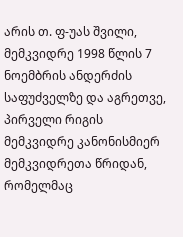არის თ. ფ-უას შვილი, მემკვიდრე 1998 წლის 7 ნოემბრის ანდერძის საფუძველზე და აგრეთვე, პირველი რიგის მემკვიდრე კანონისმიერ მემკვიდრეთა წრიდან, რომელმაც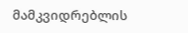მამკვიდრებლის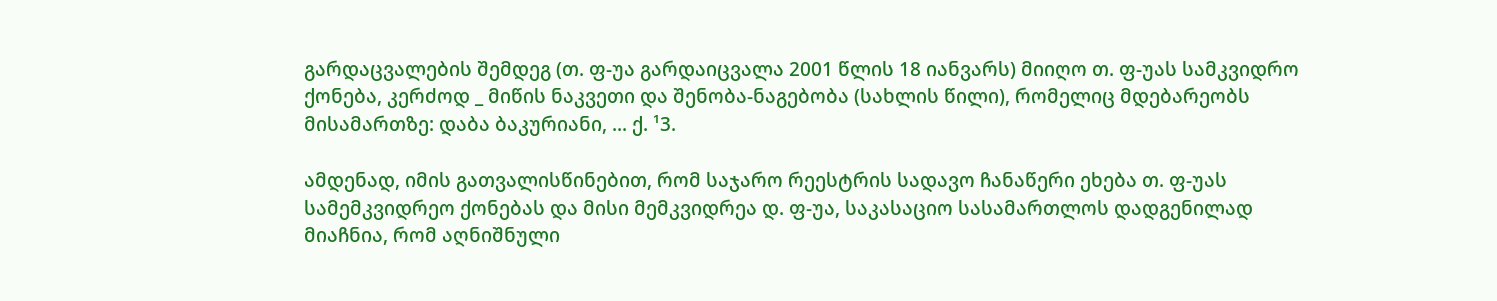გარდაცვალების შემდეგ (თ. ფ-უა გარდაიცვალა 2001 წლის 18 იანვარს) მიიღო თ. ფ-უას სამკვიდრო ქონება, კერძოდ _ მიწის ნაკვეთი და შენობა-ნაგებობა (სახლის წილი), რომელიც მდებარეობს მისამართზე: დაბა ბაკურიანი, ... ქ. ¹3.

ამდენად, იმის გათვალისწინებით, რომ საჯარო რეესტრის სადავო ჩანაწერი ეხება თ. ფ-უას სამემკვიდრეო ქონებას და მისი მემკვიდრეა დ. ფ-უა, საკასაციო სასამართლოს დადგენილად მიაჩნია, რომ აღნიშნული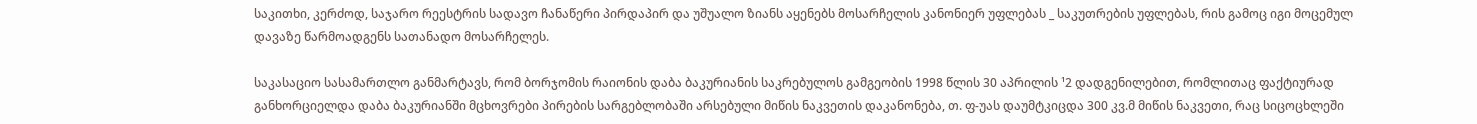საკითხი, კერძოდ, საჯარო რეესტრის სადავო ჩანაწერი პირდაპირ და უშუალო ზიანს აყენებს მოსარჩელის კანონიერ უფლებას _ საკუთრების უფლებას, რის გამოც იგი მოცემულ დავაზე წარმოადგენს სათანადო მოსარჩელეს.

საკასაციო სასამართლო განმარტავს, რომ ბორჯომის რაიონის დაბა ბაკურიანის საკრებულოს გამგეობის 1998 წლის 30 აპრილის ¹2 დადგენილებით, რომლითაც ფაქტიურად განხორციელდა დაბა ბაკურიანში მცხოვრები პირების სარგებლობაში არსებული მიწის ნაკვეთის დაკანონება, თ. ფ-უას დაუმტკიცდა 300 კვ.მ მიწის ნაკვეთი, რაც სიცოცხლეში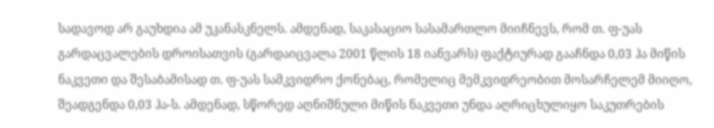სადავოდ არ გაუხდია ამ უკანასკნელს. ამდენად, საკასაციო სასამართლო მიიჩნევს, რომ თ. ფ-უას გარდაცვალების დროისათვის (გარდაიცვალა 2001 წლის 18 იანვარს) ფაქტიურად გააჩნდა 0,03 ჰა მიწის ნაკვეთი და შესაბამისად თ. ფ-უას სამკვიდრო ქონებაც, რომელიც მემკვიდრეობით მოსარჩელემ მიიღო, შეადგენდა 0,03 ჰა-ს. ამდენად, სწორედ აღნიშნული მიწის ნაკვეთი უნდა აღრიცხულიყო საკუთრების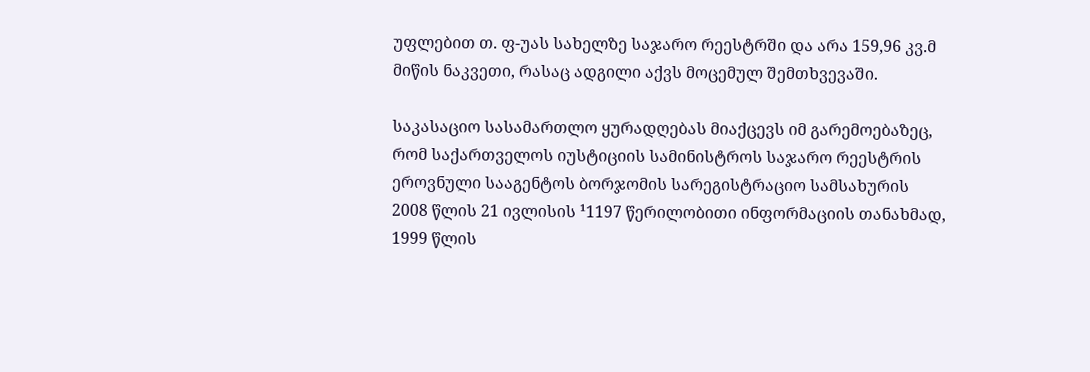უფლებით თ. ფ-უას სახელზე საჯარო რეესტრში და არა 159,96 კვ.მ მიწის ნაკვეთი, რასაც ადგილი აქვს მოცემულ შემთხვევაში.

საკასაციო სასამართლო ყურადღებას მიაქცევს იმ გარემოებაზეც, რომ საქართველოს იუსტიციის სამინისტროს საჯარო რეესტრის ეროვნული სააგენტოს ბორჯომის სარეგისტრაციო სამსახურის 2008 წლის 21 ივლისის ¹1197 წერილობითი ინფორმაციის თანახმად, 1999 წლის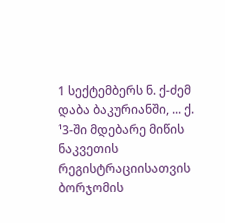1 სექტემბერს ნ. ქ-ძემ დაბა ბაკურიანში, ... ქ. ¹3-ში მდებარე მიწის ნაკვეთის რეგისტრაციისათვის ბორჯომის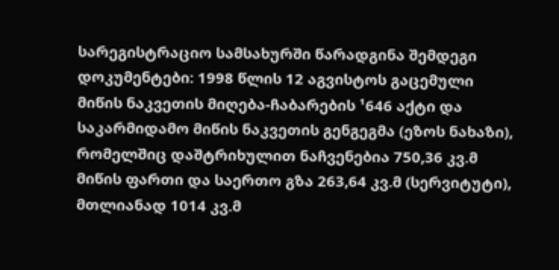სარეგისტრაციო სამსახურში წარადგინა შემდეგი დოკუმენტები: 1998 წლის 12 აგვისტოს გაცემული მიწის ნაკვეთის მიღება-ჩაბარების ¹646 აქტი და საკარმიდამო მიწის ნაკვეთის გენგეგმა (ეზოს ნახაზი), რომელშიც დაშტრიხულით ნაჩვენებია 750,36 კვ.მ მიწის ფართი და საერთო გზა 263,64 კვ.მ (სერვიტუტი), მთლიანად 1014 კვ.მ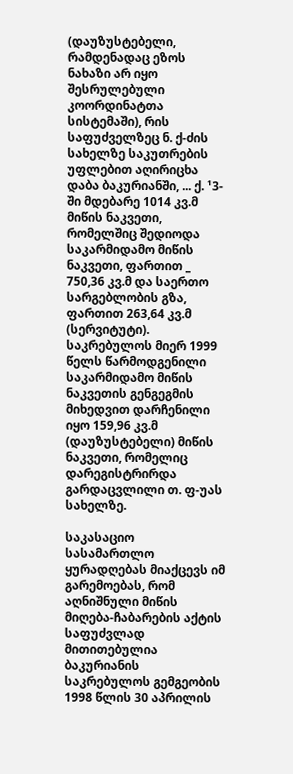(დაუზუსტებელი, რამდენადაც ეზოს ნახაზი არ იყო შესრულებული კოორდინატთა სისტემაში), რის საფუძველზეც ნ. ქ-ძის სახელზე საკუთრების უფლებით აღირიცხა დაბა ბაკურიანში, ... ქ. ¹3-ში მდებარე 1014 კვ.მ მიწის ნაკვეთი, რომელშიც შედიოდა საკარმიდამო მიწის ნაკვეთი, ფართით _ 750,36 კვ.მ და საერთო სარგებლობის გზა, ფართით 263,64 კვ.მ (სერვიტუტი). საკრებულოს მიერ 1999 წელს წარმოდგენილი საკარმიდამო მიწის ნაკვეთის გენგეგმის მიხედვით დარჩენილი იყო 159,96 კვ.მ (დაუზუსტებელი) მიწის ნაკვეთი, რომელიც დარეგისტრირდა გარდაცვლილი თ. ფ-უას სახელზე.

საკასაციო სასამართლო ყურადღებას მიაქცევს იმ გარემოებას, რომ აღნიშნული მიწის მიღება-ჩაბარების აქტის საფუძვლად მითითებულია ბაკურიანის საკრებულოს გემგეობის 1998 წლის 30 აპრილის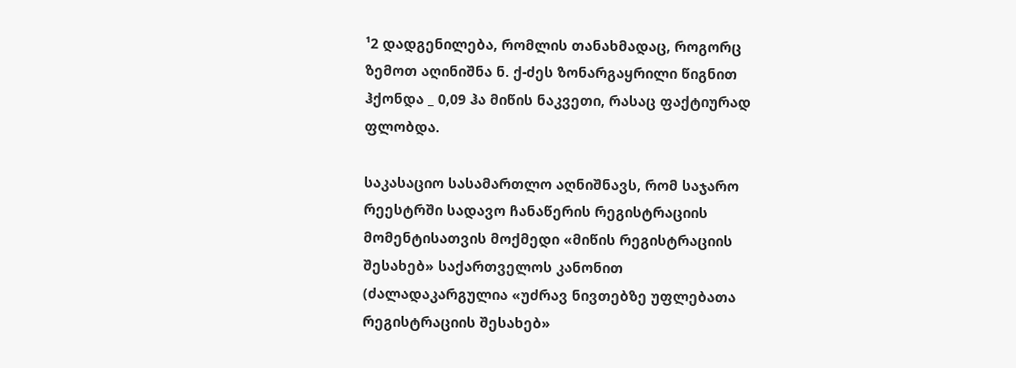¹2 დადგენილება, რომლის თანახმადაც, როგორც ზემოთ აღინიშნა ნ. ქ-ძეს ზონარგაყრილი წიგნით ჰქონდა _ 0,09 ჰა მიწის ნაკვეთი, რასაც ფაქტიურად ფლობდა.

საკასაციო სასამართლო აღნიშნავს, რომ საჯარო რეესტრში სადავო ჩანაწერის რეგისტრაციის მომენტისათვის მოქმედი «მიწის რეგისტრაციის შესახებ» საქართველოს კანონით (ძალადაკარგულია «უძრავ ნივთებზე უფლებათა რეგისტრაციის შესახებ»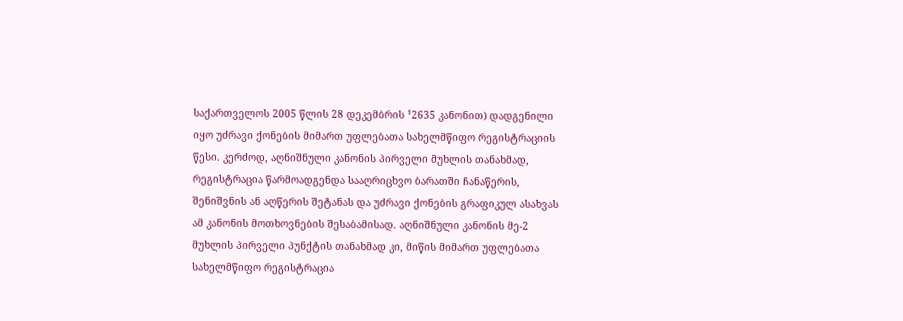საქართველოს 2005 წლის 28 დეკემბრის ¹2635 კანონით) დადგენილი იყო უძრავი ქონების მიმართ უფლებათა სახელმწიფო რეგისტრაციის წესი. კერძოდ, აღნიშნული კანონის პირველი მუხლის თანახმად, რეგისტრაცია წარმოადგენდა სააღრიცხვო ბარათში ჩანაწერის, შენიშვნის ან აღწერის შეტანას და უძრავი ქონების გრაფიკულ ასახვას ამ კანონის მოთხოვნების შესაბამისად. აღნიშნული კანონის მე-2 მუხლის პირველი პუნქტის თანახმად კი, მიწის მიმართ უფლებათა სახელმწიფო რეგისტრაცია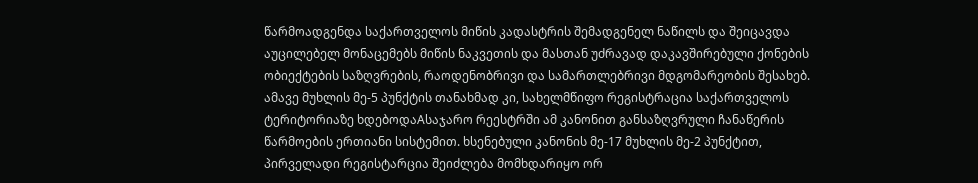წარმოადგენდა საქართველოს მიწის კადასტრის შემადგენელ ნაწილს და შეიცავდა აუცილებელ მონაცემებს მიწის ნაკვეთის და მასთან უძრავად დაკავშირებული ქონების ობიექტების საზღვრების, რაოდენობრივი და სამართლებრივი მდგომარეობის შესახებ. ამავე მუხლის მე-5 პუნქტის თანახმად კი, სახელმწიფო რეგისტრაცია საქართველოს ტერიტორიაზე ხდებოდაAსაჯარო რეესტრში ამ კანონით განსაზღვრული ჩანაწერის წარმოების ერთიანი სისტემით. ხსენებული კანონის მე-17 მუხლის მე-2 პუნქტით, პირველადი რეგისტარცია შეიძლება მომხდარიყო ორ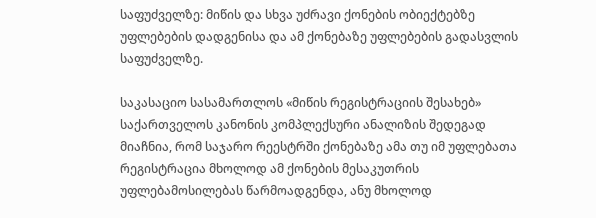საფუძველზე: მიწის და სხვა უძრავი ქონების ობიექტებზე უფლებების დადგენისა და ამ ქონებაზე უფლებების გადასვლის საფუძველზე.

საკასაციო სასამართლოს «მიწის რეგისტრაციის შესახებ» საქართველოს კანონის კომპლექსური ანალიზის შედეგად მიაჩნია, რომ საჯარო რეესტრში ქონებაზე ამა თუ იმ უფლებათა რეგისტრაცია მხოლოდ ამ ქონების მესაკუთრის უფლებამოსილებას წარმოადგენდა, ანუ მხოლოდ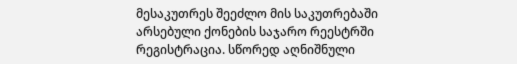მესაკუთრეს შეეძლო მის საკუთრებაში არსებული ქონების საჯარო რეესტრში რეგისტრაცია. სწორედ აღნიშნული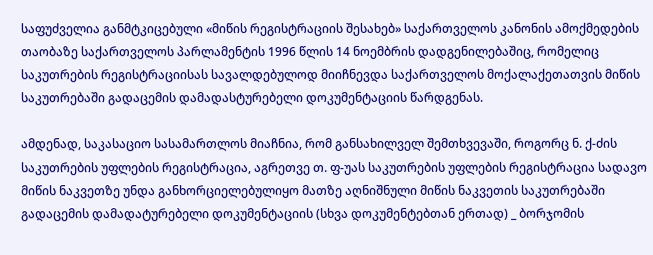საფუძველია განმტკიცებული «მიწის რეგისტრაციის შესახებ» საქართველოს კანონის ამოქმედების თაობაზე საქართველოს პარლამენტის 1996 წლის 14 ნოემბრის დადგენილებაშიც, რომელიც საკუთრების რეგისტრაციისას სავალდებულოდ მიიჩნევდა საქართველოს მოქალაქეთათვის მიწის საკუთრებაში გადაცემის დამადასტურებელი დოკუმენტაციის წარდგენას.

ამდენად, საკასაციო სასამართლოს მიაჩნია, რომ განსახილველ შემთხვევაში, როგორც ნ. ქ-ძის საკუთრების უფლების რეგისტრაცია, აგრეთვე თ. ფ-უას საკუთრების უფლების რეგისტრაცია სადავო მიწის ნაკვეთზე უნდა განხორციელებულიყო მათზე აღნიშნული მიწის ნაკვეთის საკუთრებაში გადაცემის დამადატურებელი დოკუმენტაციის (სხვა დოკუმენტებთან ერთად) _ ბორჯომის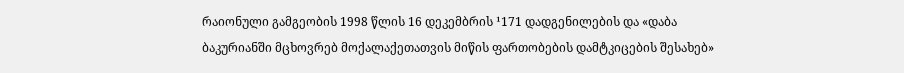რაიონული გამგეობის 1998 წლის 16 დეკემბრის ¹171 დადგენილების და «დაბა ბაკურიანში მცხოვრებ მოქალაქეთათვის მიწის ფართობების დამტკიცების შესახებ»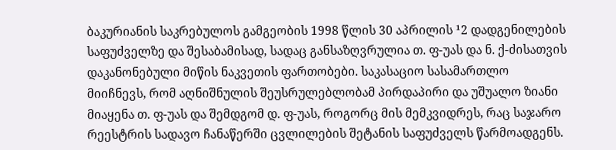ბაკურიანის საკრებულოს გამგეობის 1998 წლის 30 აპრილის ¹2 დადგენილების საფუძველზე და შესაბამისად, სადაც განსაზღვრულია თ. ფ-უას და ნ. ქ-ძისათვის დაკანონებული მიწის ნაკვეთის ფართობები. საკასაციო სასამართლო მიიჩნევს, რომ აღნიშნულის შეუსრულებლობამ პირდაპირი და უშუალო ზიანი მიაყენა თ. ფ-უას და შემდგომ დ. ფ-უას, როგორც მის მემკვიდრეს, რაც საჯარო რეესტრის სადავო ჩანაწერში ცვლილების შეტანის საფუძველს წარმოადგენს.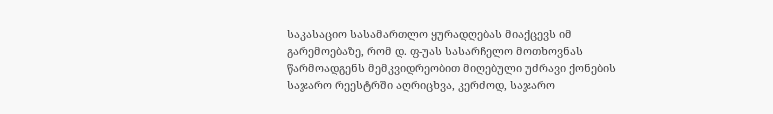საკასაციო სასამართლო ყურადღებას მიაქცევს იმ გარემოებაზე, რომ დ. ფ-უას სასარჩელო მოთხოვნას წარმოადგენს მემკვიდრეობით მიღებული უძრავი ქონების საჯარო რეესტრში აღრიცხვა, კერძოდ, საჯარო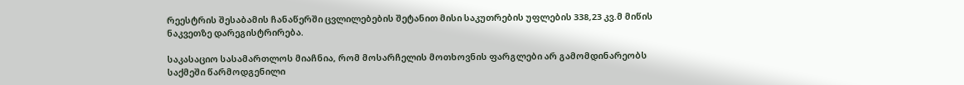რეესტრის შესაბამის ჩანაწერში ცვლილებების შეტანით მისი საკუთრების უფლების 338,23 კვ.მ მიწის ნაკვეთზე დარეგისტრირება.

საკასაციო სასამართლოს მიაჩნია, რომ მოსარჩელის მოთხოვნის ფარგლები არ გამომდინარეობს საქმეში წარმოდგენილი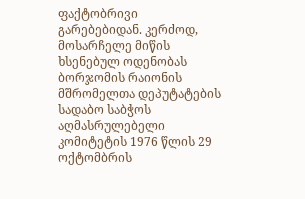ფაქტობრივი გარებებიდან. კერძოდ, მოსარჩელე მიწის ხსენებულ ოდენობას ბორჯომის რაიონის მშრომელთა დეპუტატების სადაბო საბჭოს აღმასრულებელი კომიტეტის 1976 წლის 29 ოქტომბრის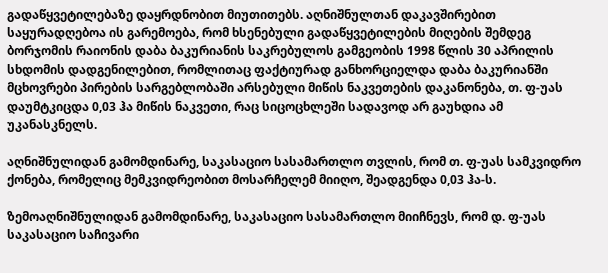გადაწყვეტილებაზე დაყრდნობით მიუთითებს. აღნიშნულთან დაკავშირებით საყურადღებოა ის გარემოება, რომ ხსენებული გადაწყვეტილების მიღების შემდეგ ბორჯომის რაიონის დაბა ბაკურიანის საკრებულოს გამგეობის 1998 წლის 30 აპრილის სხდომის დადგენილებით, რომლითაც ფაქტიურად განხორციელდა დაბა ბაკურიანში მცხოვრები პირების სარგებლობაში არსებული მიწის ნაკვეთების დაკანონება, თ. ფ-უას დაუმტკიცდა 0,03 ჰა მიწის ნაკვეთი, რაც სიცოცხლეში სადავოდ არ გაუხდია ამ უკანასკნელს.

აღნიშნულიდან გამომდინარე, საკასაციო სასამართლო თვლის, რომ თ. ფ-უას სამკვიდრო ქონება, რომელიც მემკვიდრეობით მოსარჩელემ მიიღო, შეადგენდა 0,03 ჰა-ს.

ზემოაღნიშნულიდან გამომდინარე, საკასაციო სასამართლო მიიჩნევს, რომ დ. ფ-უას საკასაციო საჩივარი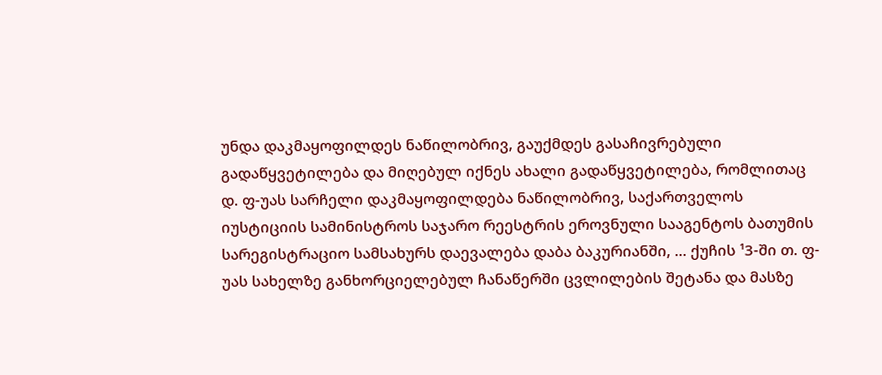უნდა დაკმაყოფილდეს ნაწილობრივ, გაუქმდეს გასაჩივრებული გადაწყვეტილება და მიღებულ იქნეს ახალი გადაწყვეტილება, რომლითაც დ. ფ-უას სარჩელი დაკმაყოფილდება ნაწილობრივ, საქართველოს იუსტიციის სამინისტროს საჯარო რეესტრის ეროვნული სააგენტოს ბათუმის სარეგისტრაციო სამსახურს დაევალება დაბა ბაკურიანში, ... ქუჩის ¹3-ში თ. ფ-უას სახელზე განხორციელებულ ჩანაწერში ცვლილების შეტანა და მასზე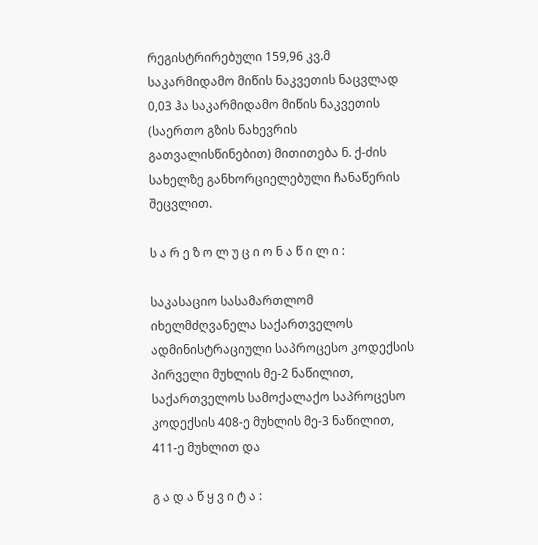რეგისტრირებული 159,96 კვ.მ საკარმიდამო მიწის ნაკვეთის ნაცვლად 0,03 ჰა საკარმიდამო მიწის ნაკვეთის (საერთო გზის ნახევრის გათვალისწინებით) მითითება ნ. ქ-ძის სახელზე განხორციელებული ჩანაწერის შეცვლით.

ს ა რ ე ზ ო ლ უ ც ი ო ნ ა წ ი ლ ი :

საკასაციო სასამართლომ იხელმძღვანელა საქართველოს ადმინისტრაციული საპროცესო კოდექსის პირველი მუხლის მე-2 ნაწილით, საქართველოს სამოქალაქო საპროცესო კოდექსის 408-ე მუხლის მე-3 ნაწილით, 411-ე მუხლით და

გ ა დ ა წ ყ ვ ი ტ ა :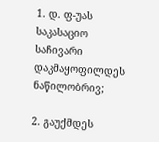1. დ. ფ-უას საკასაციო საჩივარი დაკმაყოფილდეს ნაწილობრივ;

2. გაუქმდეს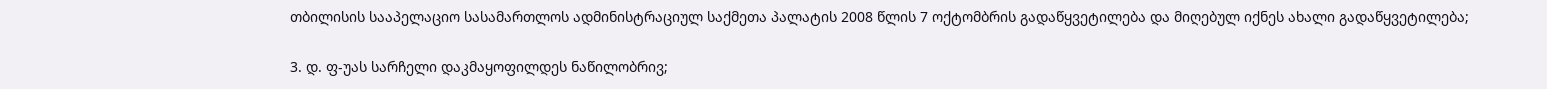თბილისის სააპელაციო სასამართლოს ადმინისტრაციულ საქმეთა პალატის 2008 წლის 7 ოქტომბრის გადაწყვეტილება და მიღებულ იქნეს ახალი გადაწყვეტილება;

3. დ. ფ-უას სარჩელი დაკმაყოფილდეს ნაწილობრივ;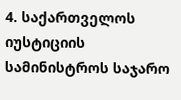4. საქართველოს იუსტიციის სამინისტროს საჯარო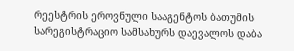რეესტრის ეროვნული სააგენტოს ბათუმის სარეგისტრაციო სამსახურს დაევალოს დაბა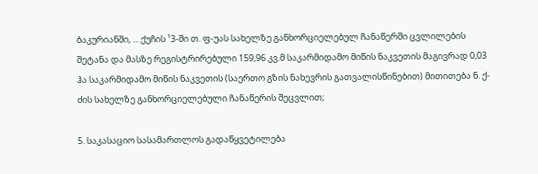ბაკურიანში, ... ქუჩის ¹3-ში თ. ფ-უას სახელზე განხორციელებულ ჩანაწერში ცვლილების შეტანა და მასზე რეგისტრირებული 159,96 კვ.მ საკარმიდამო მიწის ნაკვეთის მაგივრად 0,03 ჰა საკარმიდამო მიწის ნაკვეთის (საერთო გზის ნახევრის გათვალისწინებით) მითითება ნ. ქ-ძის სახელზე განხორციელებული ჩანაწერის შეცვლით;

5. საკასაციო სასამართლოს გადაწყვეტილება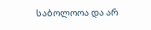საბოლოოა და არ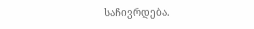საჩივრდება.